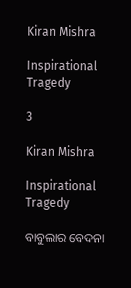Kiran Mishra

Inspirational Tragedy

3

Kiran Mishra

Inspirational Tragedy

ବାବୁଲାର ବେଦନା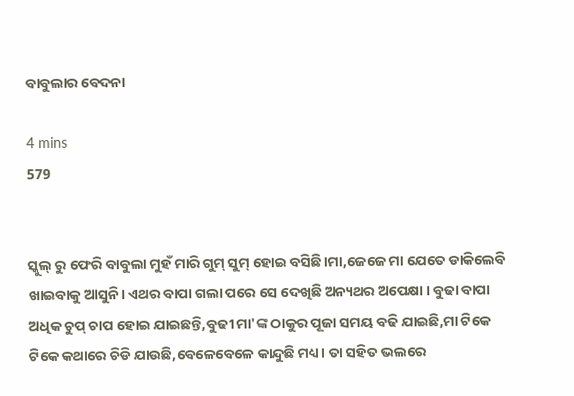ବାବୁଲାର ବେଦନା

4 mins
579


ସ୍କୁଲ୍ ରୁ ଫେରି ବାବୁଲା ମୁହଁ ମାରି ଗୁମ୍ ସୁମ୍ ହୋଇ ବସିଛି।ମା,ଜେଜେ ମା ଯେତେ ଡାକିଲେବି ଖାଇବାକୁ ଆସୁନି। ଏଥର ବାପା ଗଲା ପରେ ସେ ଦେଖିଛି ଅନ୍ୟଥର ଅପେକ୍ଷା । ବୁଢା ବାପା ଅଧିକ ଚୁପ୍ ଚାପ ହୋଇ ଯାଇଛନ୍ତି,ବୁଢୀ ମା'ଙ୍କ ଠାକୁର ପୂଜା ସମୟ ବଢି ଯାଇଛି,ମା ଟିକେ ଟିକେ କଥାରେ ଚିଡି ଯାଉଛି,ବେଳେବେଳେ କାନ୍ଦୁଛି ମଧ୍ୟ। ତା ସହିତ ଭଲରେ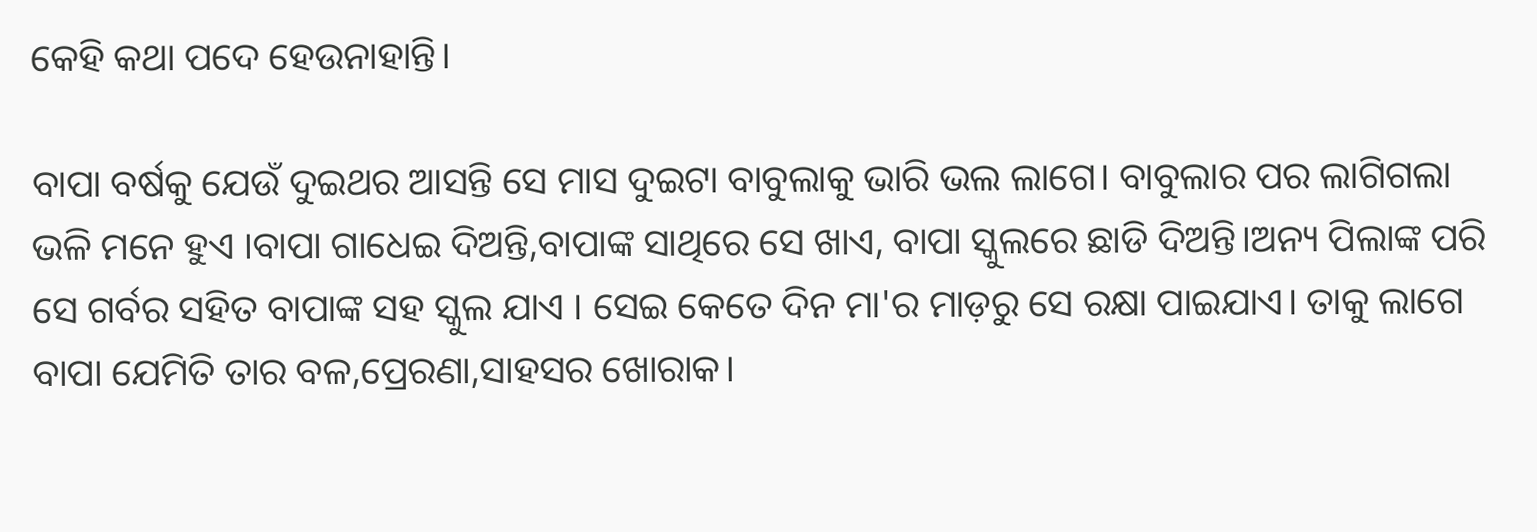କେହି କଥା ପଦେ ହେଉନାହାନ୍ତି।

ବାପା ବର୍ଷକୁ ଯେଉଁ ଦୁଇଥର ଆସନ୍ତି ସେ ମାସ ଦୁଇଟା ବାବୁଲାକୁ ଭାରି ଭଲ ଲାଗେ। ବାବୁଲାର ପର ଲାଗିଗଲା ଭଳି ମନେ ହୁଏ ।ବାପା ଗାଧେଇ ଦିଅନ୍ତି,ବାପାଙ୍କ ସାଥିରେ ସେ ଖାଏ, ବାପା ସ୍କୁଲରେ ଛାଡି ଦିଅନ୍ତି।ଅନ୍ୟ ପିଲାଙ୍କ ପରି ସେ ଗର୍ବର ସହିତ ବାପାଙ୍କ ସହ ସ୍କୁଲ ଯାଏ । ସେଇ କେତେ ଦିନ ମା'ର ମାଡ଼ରୁ ସେ ରକ୍ଷା ପାଇଯାଏ। ତାକୁ ଲାଗେ ବାପା ଯେମିତି ତାର ବଳ,ପ୍ରେରଣା,ସାହସର ଖୋରାକ।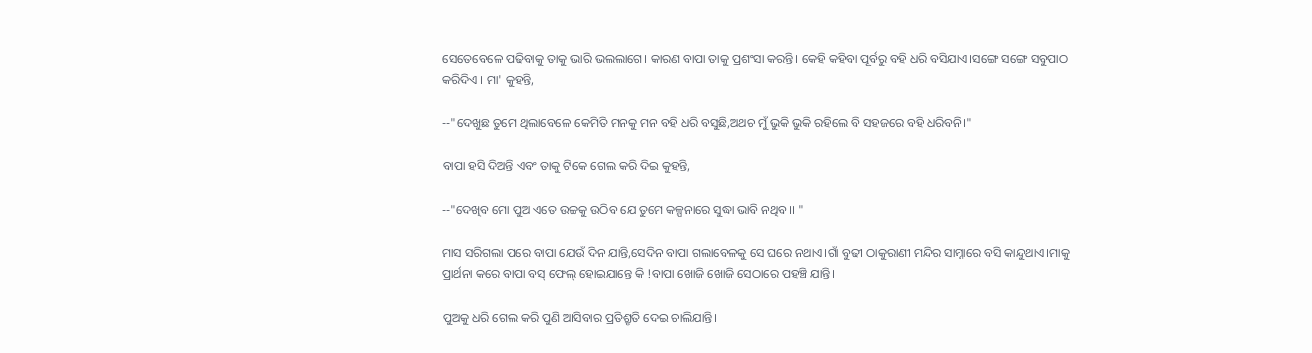ସେତେବେଳେ ପଢିବାକୁ ତାକୁ ଭାରି ଭଲଲାଗେ। କାରଣ ବାପା ତାକୁ ପ୍ରଶଂସା କରନ୍ତି। କେହି କହିବା ପୂର୍ବରୁ ବହି ଧରି ବସିଯାଏ।ସଙ୍ଗେ ସଙ୍ଗେ ସବୁପାଠ କରିଦିଏ । ମା' କୁହନ୍ତି,

--"ଦେଖୁଛ ତୁମେ ଥିଲାବେଳେ କେମିତି ମନକୁ ମନ ବହି ଧରି ବସୁଛି,ଅଥଚ ମୁଁ ଭୁକି ଭୁକି ରହିଲେ ବି ସହଜରେ ବହି ଧରିବନି।"

ବାପା ହସି ଦିଅନ୍ତି ଏବଂ ତାକୁ ଟିକେ ଗେଲ କରି ଦିଇ କୁହନ୍ତି,

--"ଦେଖିବ ମୋ ପୁଅ ଏତେ ଉଚ୍ଚକୁ ଉଠିବ ଯେ ତୁମେ କଳ୍ପନାରେ ସୁଦ୍ଧା ଭାବି ନଥିବ।। "

ମାସ ସରିଗଲା ପରେ ବାପା ଯେଉଁ ଦିନ ଯାନ୍ତି,ସେଦିନ ବାପା ଗଲାବେଳକୁ ସେ ଘରେ ନଥାଏ।ଗାଁ ବୁଢୀ ଠାକୁରାଣୀ ମନ୍ଦିର ସାମ୍ନାରେ ବସି କାନ୍ଦୁଥାଏ।ମାକୁ ପ୍ରାର୍ଥନା କରେ ବାପା ବସ୍ ଫେଲ୍ ହୋଇଯାନ୍ତେ କି !ବାପା ଖୋଜି ଖୋଜି ସେଠାରେ ପହଞ୍ଚି ଯାନ୍ତି।

ପୁଅକୁ ଧରି ଗେଲ କରି ପୁଣି ଆସିବାର ପ୍ରତିଶ୍ରୃତି ଦେଇ ଚାଲିଯାନ୍ତି।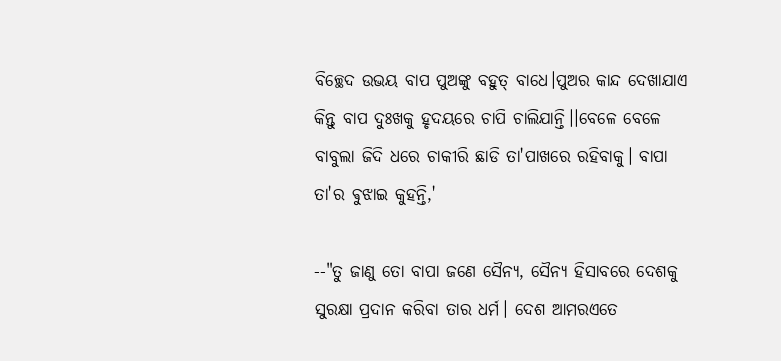ବିଚ୍ଛେଦ ଉଭୟ ବାପ ପୁଅଙ୍କୁ ବହୁତ୍ ବାଧେ।ପୁଅର କାନ୍ଦ ଦେଖାଯାଏ କିନ୍ତୁ ବାପ ଦୁଃଖକୁ ହୃଦୟରେ ଚାପି ଚାଲିଯାନ୍ତି।।ବେଳେ ବେଳେ ବାବୁଲା ଜିଦି ଧରେ ଚାକୀରି ଛାଡି ତା'ପାଖରେ ରହିବାକୁ। ବାପା ତା'ର ଵୁଝାଇ କୁହନ୍ତି,'

--"ତୁ ଜାଣୁ ତୋ ବାପା ଜଣେ ସୈନ୍ୟ, ସୈନ୍ୟ ହିସାବରେ ଦେଶକୁ ସୁରକ୍ଷା ପ୍ରଦାନ କରିବା ତାର ଧର୍ମ। ଦେଶ ଆମରଏତେ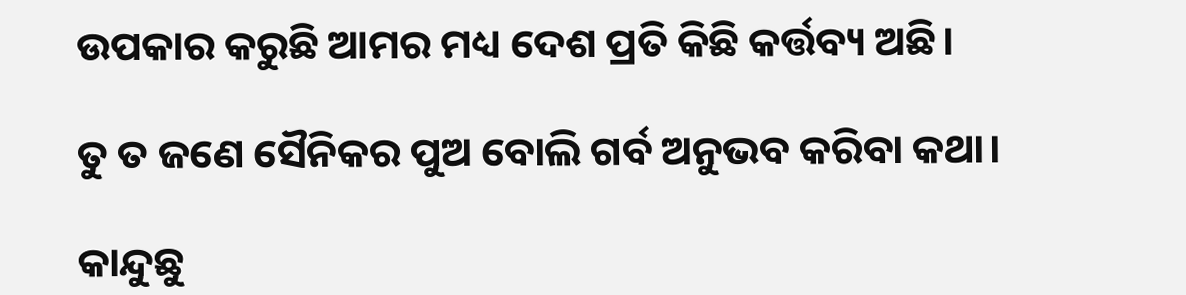ଉପକାର କରୁଛି ଆମର ମଧ୍ୟ ଦେଶ ପ୍ରତି କିଛି କର୍ତ୍ତବ୍ୟ ଅଛି।

ତୁ ତ ଜଣେ ସୈନିକର ପୁଅ ବୋଲି ଗର୍ବ ଅନୁଭବ କରିବା କଥା।

କାନ୍ଦୁଛୁ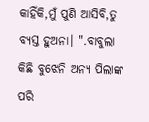କାହିଁକି,ମୁଁ ପୁଣି ଆସିବି,ତୁ ବ୍ୟସ୍ତ ହୁଅନା। ".ବାବୁଲା କିଛି ବୁଝେନି ଅନ୍ୟ ପିଲାଙ୍କ ପରି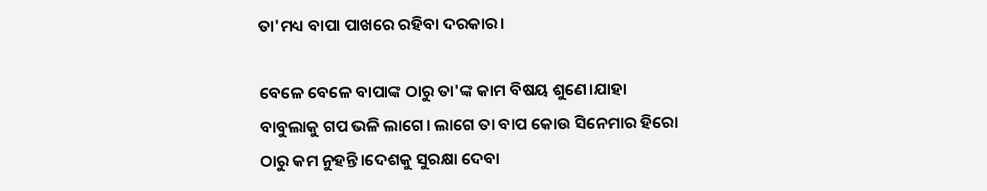ତା'ମଧ୍ୟ ବାପା ପାଖରେ ରହିବା ଦରକାର।

ବେଳେ ବେଳେ ବାପାଙ୍କ ଠାରୁ ତା'ଙ୍କ କାମ ବିଷୟ ଶୁଣେ।ଯାହା ବାବୁଲାକୁ ଗପ ଭଳି ଲାଗେ। ଲାଗେ ତା ବାପ କୋଉ ସିନେମାର ହିରୋ ଠାରୁ କମ ନୁହନ୍ତି।ଦେଶକୁ ସୁରକ୍ଷା ଦେବା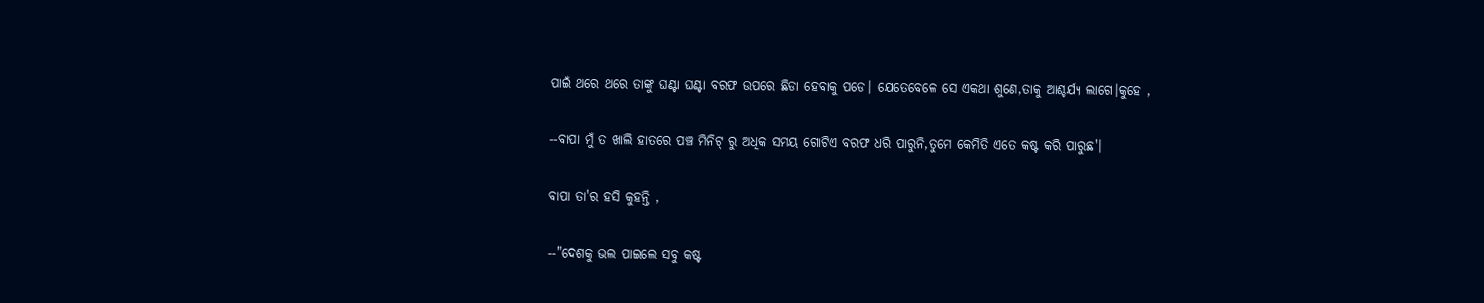ପାଇଁ ଥରେ ଥରେ ତାଙ୍କୁ ଘଣ୍ଟା ଘଣ୍ଟା ବରଫ ଉପରେ ଛିଡା ହେବାକୁ ପଡେ। ଯେତେବେଳେ ସେ ଏକଥା ଶୁଣେ,ତାକୁ ଆଶ୍ଚର୍ଯ୍ୟ ଲାଗେ।କୁହେ ,

--ବାପା ମୁଁ ତ ଖାଲି ହାତରେ ପଞ୍ଚ ମିନିଟ୍ ରୁ ଅଧିକ ସମୟ ଗୋଟିଏ ବରଫ ଧରି ପାରୁନି,ତୁମେ କେମିତି ଏତେ କଷ୍ଟ କରି ପାରୁଛ'।

ବାପା ତା'ର ହସି କୁହନ୍ତି ,

--"ଦେଶକୁ ଭଲ ପାଇଲେ ସବୁ କଷ୍ଟ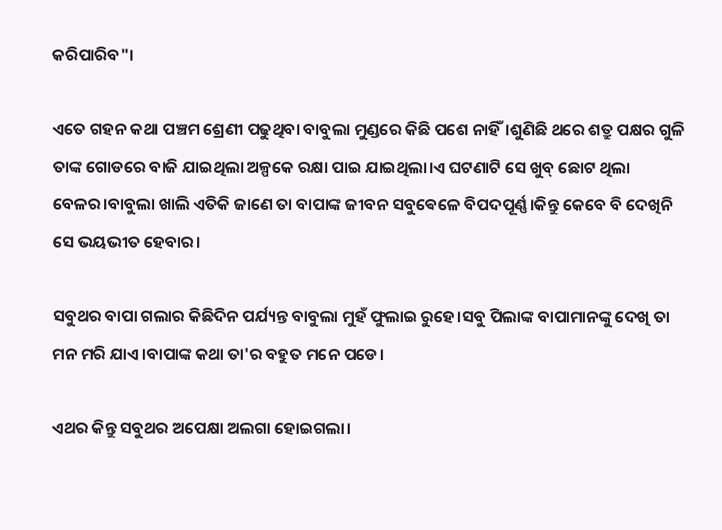କରିପାରିବ"।

ଏତେ ଗହନ କଥା ପଞ୍ଚମ ଶ୍ରେଣୀ ପଢୁଥିବା ବାବୁଲା ମୁଣ୍ଡରେ କିଛି ପଶେ ନାହିଁ।ଶୁଣିଛି ଥରେ ଶତ୍ରୁ ପକ୍ଷର ଗୁଳି ତାଙ୍କ ଗୋଡରେ ବାଜି ଯାଇଥିଲା ଅଳ୍ପକେ ରକ୍ଷା ପାଇ ଯାଇଥିଲା।ଏ ଘଟଣାଟି ସେ ଖୁବ୍ ଛୋଟ ଥିଲା ବେଳର।ବାବୁଲା ଖାଲି ଏତିକି ଜାଣେ ତା ବାପାଙ୍କ ଜୀବନ ସବୁଵେଳେ ବିପଦପୂର୍ଣ୍ଣ।କିନ୍ତୁ କେବେ ବି ଦେଖିନି ସେ ଭୟଭୀତ ହେବାର।

ସବୁଥର ବାପା ଗଲାର କିଛିଦିନ ପର୍ଯ୍ୟନ୍ତ ବାବୁଲା ମୁହଁ ଫୁଲାଇ ରୁହେ।ସବୁ ପିଲାଙ୍କ ବାପାମାନଙ୍କୁ ଦେଖି ତା ମନ ମରି ଯାଏ।ବାପାଙ୍କ କଥା ତା'ର ବହୁତ ମନେ ପଡେ।

ଏଥର କିନ୍ତୁ ସବୁଥର ଅପେକ୍ଷା ଅଲଗା ହୋଇଗଲା।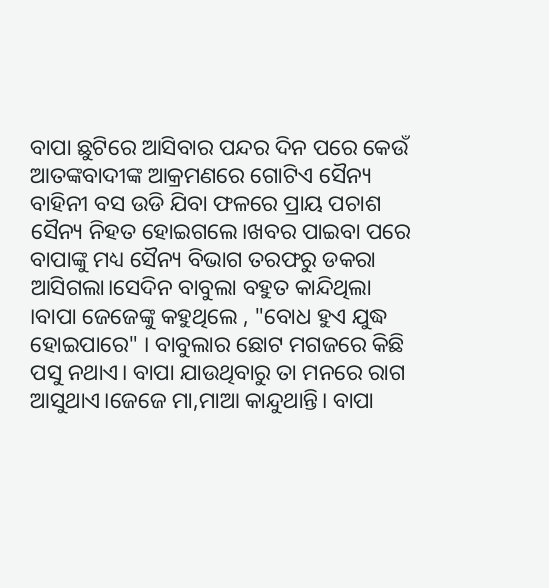ବାପା ଛୁଟିରେ ଆସିବାର ପନ୍ଦର ଦିନ ପରେ କେଉଁ ଆତଙ୍କବାଦୀଙ୍କ ଆକ୍ରମଣରେ ଗୋଟିଏ ସୈନ୍ୟ ବାହିନୀ ବସ ଉଡି ଯିବା ଫଳରେ ପ୍ରାୟ ପଚାଶ ସୈନ୍ୟ ନିହତ ହୋଇଗଲେ।ଖବର ପାଇବା ପରେ ବାପାଙ୍କୁ ମଧ୍ୟ ସୈନ୍ୟ ବିଭାଗ ତରଫରୁ ଡକରା ଆସିଗଲା।ସେଦିନ ବାବୁଲା ବହୁତ କାନ୍ଦିଥିଲା ।ବାପା ଜେଜେଙ୍କୁ କହୁଥିଲେ , "ବୋଧ ହୁଏ ଯୁଦ୍ଧ ହୋଇପାରେ" । ବାବୁଲାର ଛୋଟ ମଗଜରେ କିଛି ପସୁ ନଥାଏ। ବାପା ଯାଉଥିବାରୁ ତା ମନରେ ରାଗ ଆସୁଥାଏ।ଜେଜେ ମା,ମାଆ କାନ୍ଦୁଥାନ୍ତି। ବାପା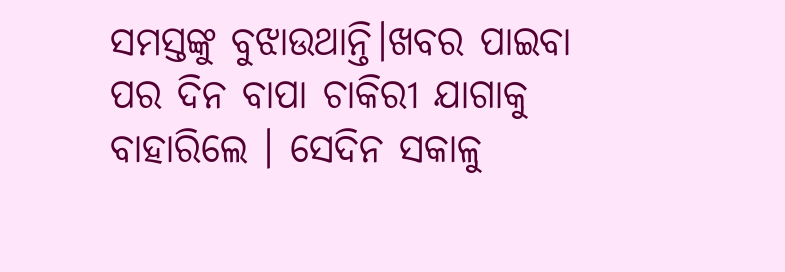ସମସ୍ତଙ୍କୁ ବୁଝାଉଥାନ୍ତି।ଖବର ପାଇବା ପର ଦିନ ବାପା ଚାକିରୀ ଯାଗାକୁ ବାହାରିଲେ । ସେଦିନ ସକାଳୁ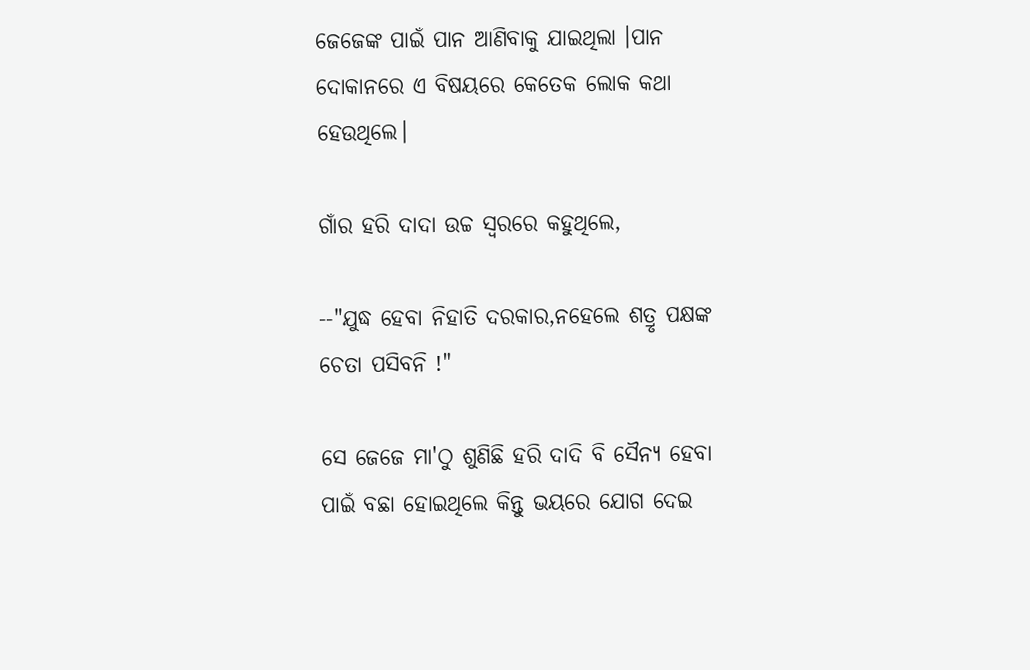ଜେଜେଙ୍କ ପାଇଁ ପାନ ଆଣିବାକୁ ଯାଇଥିଲା ।ପାନ ଦୋକାନରେ ଏ ବିଷୟରେ କେତେକ ଲୋକ କଥା ହେଉଥିଲେ।

ଗାଁର ହରି ଦାଦା ଉଚ୍ଚ ସ୍ୱରରେ କହୁଥିଲେ,

--"ଯୁଦ୍ଧ ହେବା ନିହାତି ଦରକାର,ନହେଲେ ଶତ୍ରୃ ପକ୍ଷଙ୍କ ଚେତା ପସିବନି !"

ସେ ଜେଜେ ମା'ଠୁ ଶୁଣିଛି ହରି ଦାଦି ବି ସୈନ୍ୟ ହେବା ପାଇଁ ବଛା ହୋଇଥିଲେ କିନ୍ତୁ ଭୟରେ ଯୋଗ ଦେଇ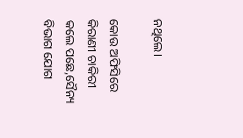ନଥିଲେ।

କୋଉ ଅଫିସିରେ କିରାଣୀ ଚାକିରୀ କଲେ ପଛେ,ସୈନ୍ୟ ବିଭାଗ ଯୋଗ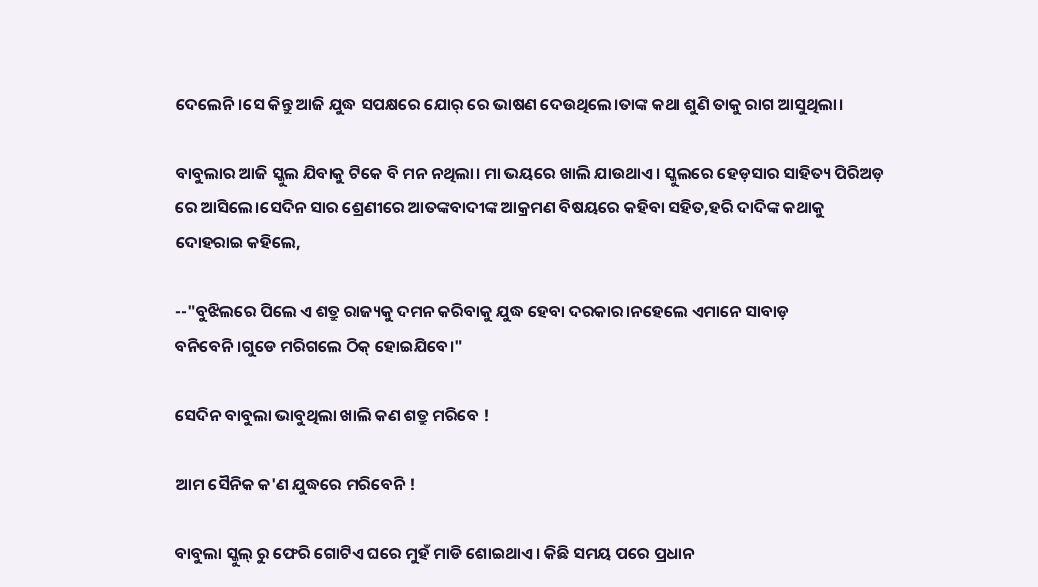ଦେଲେନି।ସେ କିନ୍ତୁ ଆଜି ଯୁଦ୍ଧ ସପକ୍ଷରେ ଯୋର୍ ରେ ଭାଷଣ ଦେଉଥିଲେ।ତାଙ୍କ କଥା ଶୁଣି ତାକୁ ରାଗ ଆସୁଥିଲା।

ବାବୁଲାର ଆଜି ସ୍କୁଲ ଯିବାକୁ ଟିକେ ବି ମନ ନଥିଲା। ମା ଭୟରେ ଖାଲି ଯାଉଥାଏ। ସ୍କୁଲରେ ହେଡ଼ସାର ସାହିତ୍ୟ ପିରିଅଡ଼ ରେ ଆସିଲେ।ସେଦିନ ସାର ଶ୍ରେଣୀରେ ଆତଙ୍କବାଦୀଙ୍କ ଆକ୍ରମଣ ବିଷୟରେ କହିବା ସହିତ,ହରି ଦାଦିଙ୍କ କଥାକୁ ଦୋହରାଇ କହିଲେ,

--"ବୁଝିଲରେ ପିଲେ ଏ ଶତ୍ରୁ ରାଜ୍ୟକୁ ଦମନ କରିବାକୁ ଯୁଦ୍ଧ ହେବା ଦରକାର।ନହେଲେ ଏମାନେ ସାବାଡ଼ ବନିବେନି।ଗୁଡେ ମରିଗଲେ ଠିକ୍ ହୋଇଯିବେ।"

ସେଦିନ ବାବୁଲା ଭାବୁଥିଲା ଖାଲି କଣ ଶତ୍ରୁ ମରିବେ !

ଆମ ସୈନିକ କ'ଣ ଯୁଦ୍ଧରେ ମରିବେନି !

ବାବୁଲା ସ୍କୁଲ୍ ରୁ ଫେରି ଗୋଟିଏ ଘରେ ମୁହଁ ମାଡି ଶୋଇଥାଏ। କିଛି ସମୟ ପରେ ପ୍ରଧାନ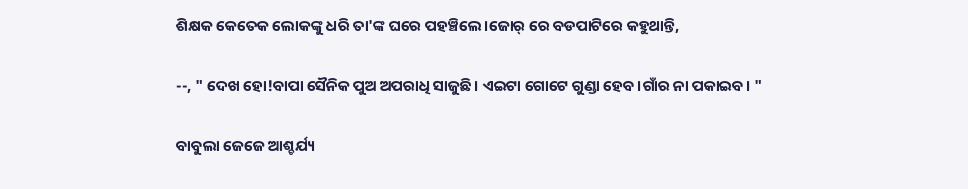ଶିକ୍ଷକ କେତେକ ଲୋକଙ୍କୁ ଧରି ତା'ଙ୍କ ଘରେ ପହଞ୍ଚିଲେ।ଜୋର୍ ରେ ବଡପାଟିରେ କହୁଥାନ୍ତି,

--, " ଦେଖ ହୋ!ବାପା ସୈନିକ ପୁଅ ଅପରାଧି ସାଜୁଛି। ଏଇଟା ଗୋଟେ ଗୁଣ୍ଡା ହେବ।ଗାଁର ନା ପକାଇବ। "

ବାବୁଲା ଜେଜେ ଆଶ୍ଚର୍ଯ୍ୟ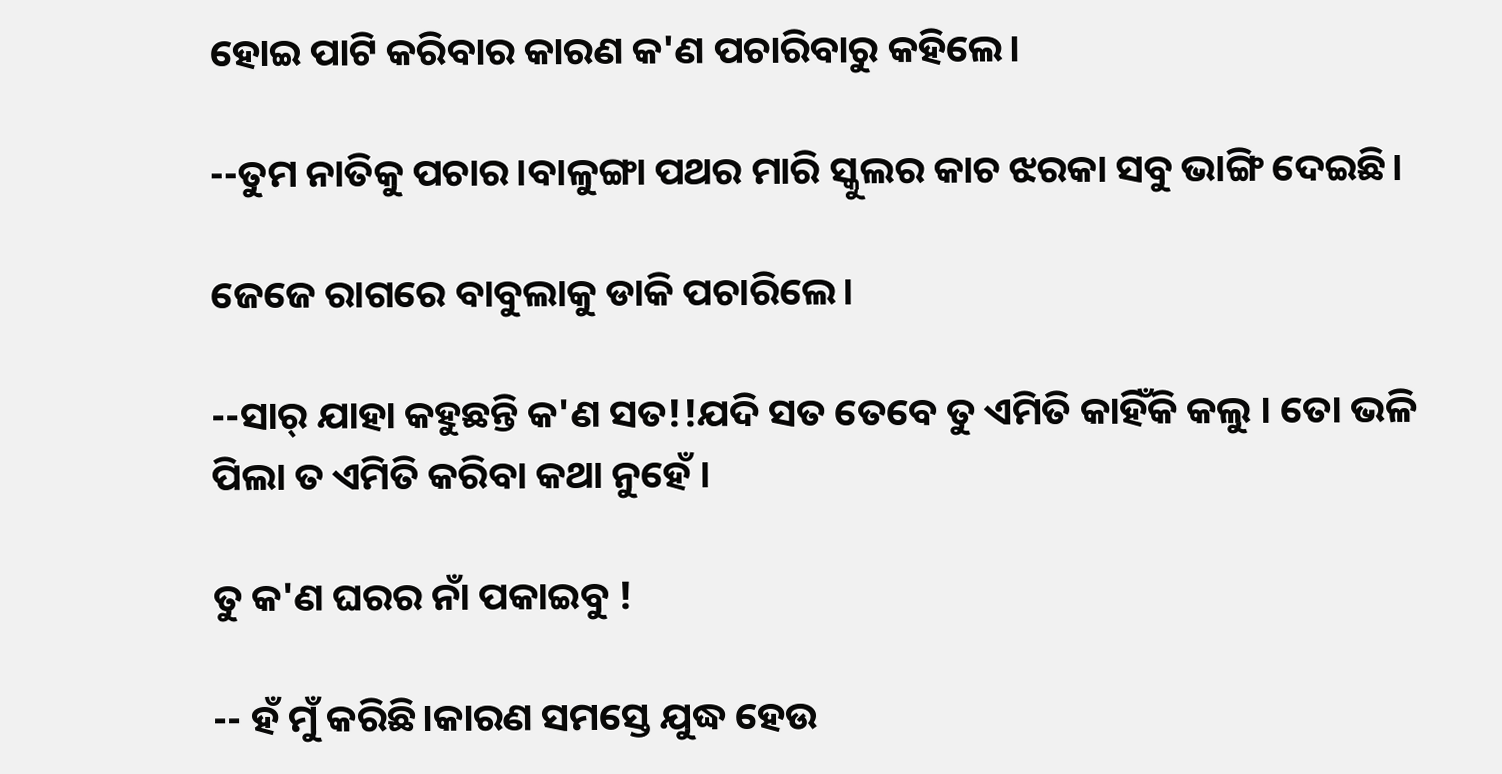ହୋଇ ପାଟି କରିବାର କାରଣ କ'ଣ ପଚାରିବାରୁ କହିଲେ।

--ତୁମ ନାତିକୁ ପଚାର।ବାଳୁଙ୍ଗା ପଥର ମାରି ସ୍କୁଲର କାଚ ଝରକା ସବୁ ଭାଙ୍ଗି ଦେଇଛି।

ଜେଜେ ରାଗରେ ବାବୁଲାକୁ ଡାକି ପଚାରିଲେ।

--ସାର୍ ଯାହା କହୁଛନ୍ତି କ'ଣ ସତ!!ଯଦି ସତ ତେବେ ତୁ ଏମିତି କାହିଁକି କଲୁ । ତୋ ଭଳି ପିଲା ତ ଏମିତି କରିବା କଥା ନୁହେଁ ।

ତୁ କ'ଣ ଘରର ନାଁ ପକାଇବୁ !

-- ହଁ ମୁଁ କରିଛି।କାରଣ ସମସ୍ତେ ଯୁଦ୍ଧ ହେଉ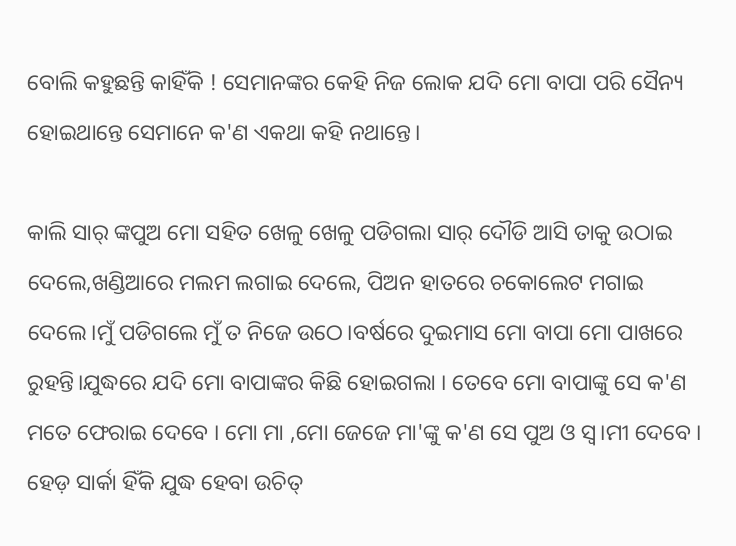ବୋଲି କହୁଛନ୍ତି କାହିଁକି ! ସେମାନଙ୍କର କେହି ନିଜ ଲୋକ ଯଦି ମୋ ବାପା ପରି ସୈନ୍ୟ ହୋଇଥାନ୍ତେ ସେମାନେ କ'ଣ ଏକଥା କହି ନଥାନ୍ତେ।

କାଲି ସାର୍ ଙ୍କପୁଅ ମୋ ସହିତ ଖେଳୁ ଖେଳୁ ପଡିଗଲା ସାର୍ ଦୌଡି ଆସି ତାକୁ ଉଠାଇ ଦେଲେ,ଖଣ୍ଡିଆରେ ମଲମ ଲଗାଇ ଦେଲେ, ପିଅନ ହାତରେ ଚକୋଲେଟ ମଗାଇ ଦେଲେ।ମୁଁ ପଡିଗଲେ ମୁଁ ତ ନିଜେ ଉଠେ।ବର୍ଷରେ ଦୁଇମାସ ମୋ ବାପା ମୋ ପାଖରେ ରୁହନ୍ତି।ଯୁଦ୍ଧରେ ଯଦି ମୋ ବାପାଙ୍କର କିଛି ହୋଇଗଲା । ତେବେ ମୋ ବାପାଙ୍କୁ ସେ କ'ଣ ମତେ ଫେରାଇ ଦେବେ । ମୋ ମା ,ମୋ ଜେଜେ ମା'ଙ୍କୁ କ'ଣ ସେ ପୁଅ ଓ ସ୍ୱ।ମୀ ଦେବେ । ହେଡ଼ ସାର୍କା ହିଁକି ଯୁଦ୍ଧ ହେବା ଉଚିତ୍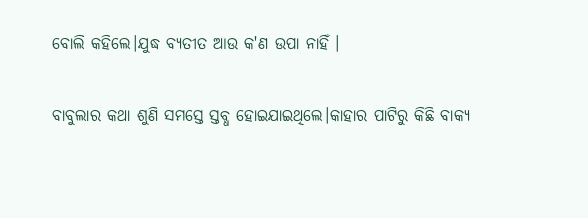ବୋଲି କହିଲେ।ଯୁଦ୍ଧ ବ୍ୟତୀତ ଆଉ କ'ଣ ଉପା ନାହିଁ ।

ବାବୁଲାର କଥା ଶୁଣି ସମସ୍ତେ ସ୍ତବ୍ଧ ହୋଇଯାଇଥିଲେ।କାହାର ପାଟିରୁ କିଛି ବାକ୍ୟ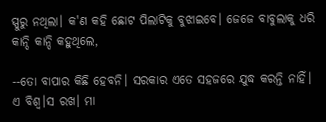ସ୍ପୁରୁ ନଥିଲା। କ'ଣ କହି ଛୋଟ ପିଲାଟିକୁ ବୁଝାଇବେ। ଜେଜେ ବାବୁଲାକୁ ଧରି କାନ୍ଦି କାନ୍ଦି କହୁଥିଲେ,

--ତୋ ବାପାର କିଛି ହେବନି। ସରକାର ଏତେ ସହଜରେ ଯୁଦ୍ଧ କରନ୍ତି ନାହିଁ। ଏ ବିଶ୍ୱ।ସ ରଖ। ମା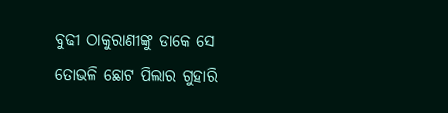ବୁଢୀ ଠାକୁରାଣୀଙ୍କୁ ଡାକେ ସେ ତୋଭଳି ଛୋଟ ପିଲାର ଗୁହାରି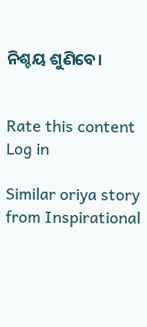ନିଶ୍ଚୟ ଶୁଣିବେ।


Rate this content
Log in

Similar oriya story from Inspirational